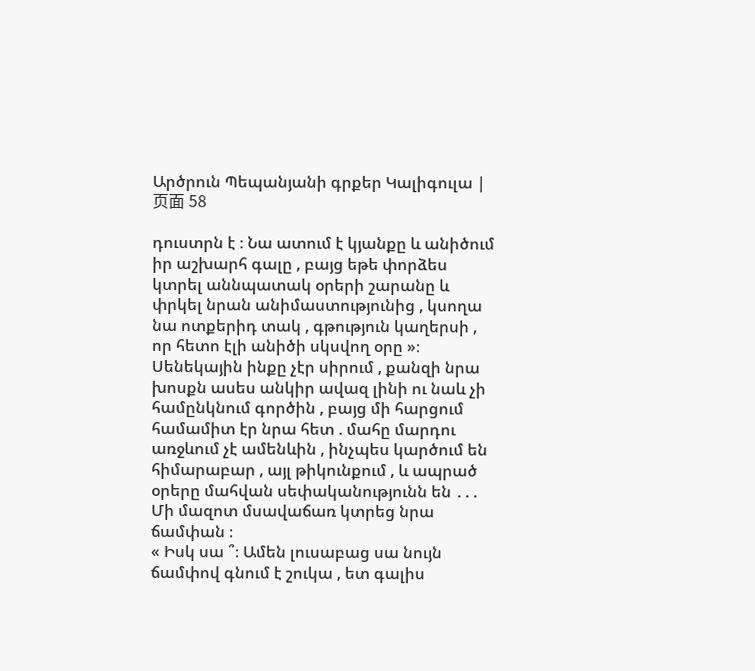Արծրուն Պեպանյանի գրքեր Կալիգուլա | 页面 58

դուստրն է ։ Նա ատում է կյանքը և անիծում իր աշխարհ գալը , բայց եթե փորձես կտրել աննպատակ օրերի շարանը և փրկել նրան անիմաստությունից , կսողա նա ոտքերիդ տակ , գթություն կաղերսի , որ հետո էլի անիծի սկսվող օրը »։
Սենեկային ինքը չէր սիրում , քանզի նրա խոսքն ասես անկիր ավազ լինի ու նաև չի համընկնում գործին , բայց մի հարցում համամիտ էր նրա հետ . մահը մարդու առջևում չէ ամենևին , ինչպես կարծում են հիմարաբար , այլ թիկունքում , և ապրած օրերը մահվան սեփականությունն են ․․․
Մի մազոտ մսավաճառ կտրեց նրա ճամփան ։
« Իսկ սա ՞։ Ամեն լուսաբաց սա նույն ճամփով գնում է շուկա , ետ գալիս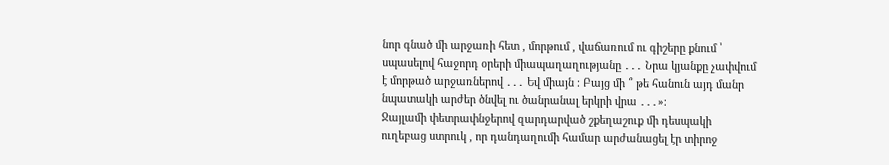նոր գնած մի արջառի հետ , մորթում , վաճառում ու գիշերը քնում ՝ սպասելով հաջորդ օրերի միապաղաղությանը ․․․ Նրա կյանքը չափվում է մորթած արջառներով ․․․ Եվ միայն ։ Բայց մի ՞ թե հանուն այդ մանր նպատակի արժեր ծնվել ու ծանրանալ երկրի վրա ․․․»։
Ջայլամի փետրափնջերով զարդարված շքեղաշուք մի դեսպակի ուղեբաց ստրուկ , որ դանդաղումի համար արժանացել էր տիրոջ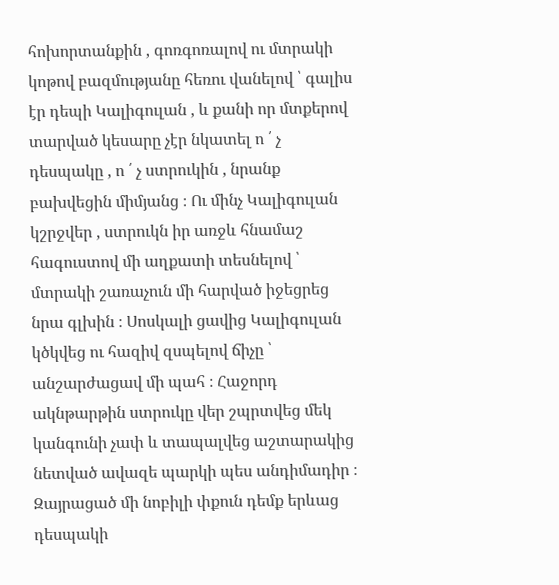հոխորտանքին , գոռգոռալով ու մտրակի կոթով բազմությանը հեռու վանելով ՝ գալիս էր դեպի Կալիգուլան , և քանի որ մտքերով տարված կեսարը չէր նկատել ո ՛ չ դեսպակը , ո ՛ չ ստրուկին , նրանք բախվեցին միմյանց ։ Ու մինչ Կալիգուլան կշրջվեր , ստրուկն իր առջև հնամաշ հագուստով մի աղքատի տեսնելով ՝ մտրակի շառաչուն մի հարված իջեցրեց նրա գլխին ։ Սոսկալի ցավից Կալիգուլան կծկվեց ու հազիվ զսպելով ճիչը ՝ անշարժացավ մի պահ ։ Հաջորդ ակնթարթին ստրուկը վեր շպրտվեց մեկ կանգունի չափ և տապալվեց աշտարակից նետված ավազե պարկի պես անդիմադիր ։
Զայրացած մի նոբիլի փքուն դեմք երևաց դեսպակի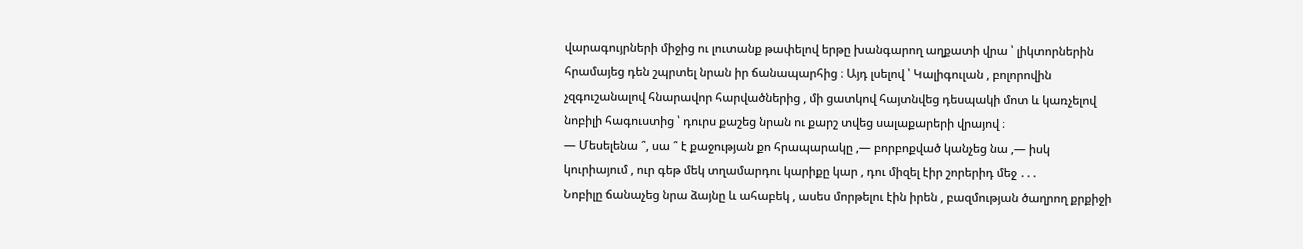վարագույրների միջից ու լուտանք թափելով երթը խանգարող աղքատի վրա ՝ լիկտորներին հրամայեց դեն շպրտել նրան իր ճանապարհից ։ Այդ լսելով ՝ Կալիգուլան , բոլորովին չզգուշանալով հնարավոր հարվածներից , մի ցատկով հայտնվեց դեսպակի մոտ և կառչելով նոբիլի հագուստից ՝ դուրս քաշեց նրան ու քարշ տվեց սալաքարերի վրայով ։
― Մեսելենա ՞, սա ՞ է քաջության քո հրապարակը ,― բորբոքված կանչեց նա ,― իսկ կուրիայում , ուր գեթ մեկ տղամարդու կարիքը կար , դու միզել էիր շորերիդ մեջ ․․․
Նոբիլը ճանաչեց նրա ձայնը և ահաբեկ , ասես մորթելու էին իրեն , բազմության ծաղրող քրքիջի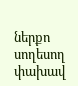ներքո սողեսող փախավ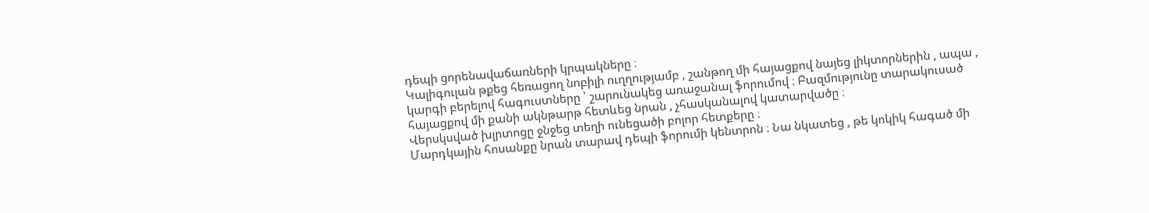դեպի ցորենավաճառների կրպակները ։
Կալիգուլան թքեց հեռացող նոբիլի ուղղությամբ , շանթող մի հայացքով նայեց լիկտորներին , ապա , կարգի բերելով հագուստները ՝ շարունակեց առաջանալ ֆորումով ։ Բազմությունը տարակուսած հայացքով մի քանի ակնթարթ հետևեց նրան , չհասկանալով կատարվածը ։
Վերսկսված խլրտոցը ջնջեց տեղի ունեցածի բոլոր հետքերը ։
Մարդկային հոսանքը նրան տարավ դեպի ֆորումի կենտրոն ։ Նա նկատեց , թե կոկիկ հագած մի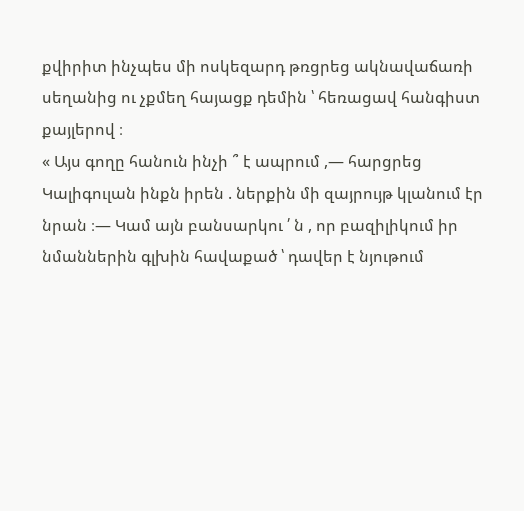քվիրիտ ինչպես մի ոսկեզարդ թռցրեց ակնավաճառի սեղանից ու չքմեղ հայացք դեմին ՝ հեռացավ հանգիստ քայլերով ։
« Այս գողը հանուն ինչի ՞ է ապրում ,― հարցրեց Կալիգուլան ինքն իրեն . ներքին մի զայրույթ կլանում էր նրան ։― Կամ այն բանսարկու ՛ ն , որ բազիլիկում իր նմաններին գլխին հավաքած ՝ դավեր է նյութում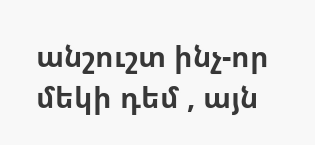անշուշտ ինչ-որ մեկի դեմ , այն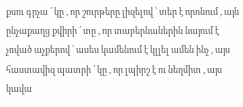քսու գրչա ՛ կը , որ շուրթերը լիզելով ՝ տեր է որոնում , այն ընչաքաղց քվիրի ՛ տը , որ տաբերնաներին նայում է չռված աչքերով ՝ ասես կամենում է կլլել ամեն ինչ , այս հաստավիզ պատրի ՛ կը , որ լպիրշ է ու նեղմիտ , այս կավա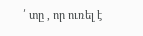՛ տը , որ ուռել է